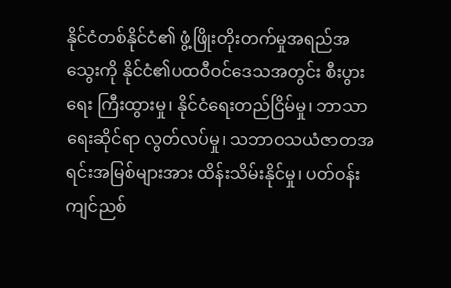နိုင်ငံတစ်နိုင်ငံ၏ ဖွံ့ဖြိုးတိုးတက်မှုအရည်အသွေးကို နိုင်ငံ၏ပထဝီဝင်ဒေသအတွင်း စီးပွားရေး ကြီးထွားမှု၊ နိုင်ငံရေးတည်ငြိမ်မှု၊ ဘာသာရေးဆိုင်ရာ လွတ်လပ်မှု၊ သဘာဝသယံဇာတအရင်းအမြစ်များအား ထိန်းသိမ်းနိုင်မှု၊ ပတ်ဝန်းကျင်ညစ်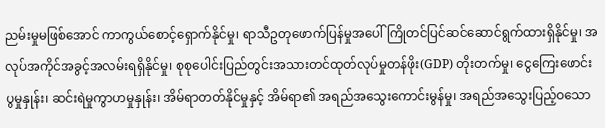ညမ်းမှုမဖြစ်အောင် ကာကွယ်စောင့်ရှောက်နိုင်မှု၊ ရာသီဥတုဖောက်ပြန်မှုအပေါ် ကြိုတင်ပြင်ဆင်ဆောင်ရွက်ထားရှိနိုင်မှု၊ အလုပ်အကိုင်အခွင့်အလမ်းရရှိနိုင်မှု၊ စုစုပေါင်းပြည်တွင်းအသားတင်ထုတ်လုပ်မှုတန်ဖိုး(GDP) တိုးတက်မှု၊ ငွေကြေးဖောင်းပွမှုနှုန်း၊ ဆင်းရဲမှုကွာဟမှုနှုန်း၊ အိမ်ရာတတ်နိုင်မှုနှင့် အိမ်ရာ၏ အရည်အသွေးကောင်းမွန်မှု၊ အရည်အသွေးပြည့်ဝသော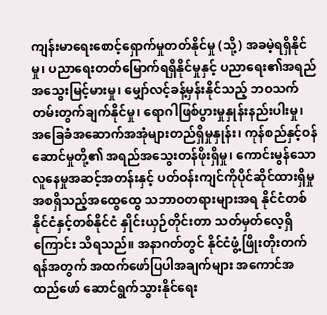ကျန်းမာရေးစောင့်ရှောက်မှုတတ်နိုင်မှု (သို့) အခမဲ့ရရှိနိုင်မှု၊ ပညာရေးတတ်မြောက်ရရှိနိုင်မှုနှင့် ပညာရေး၏အရည်အသွေးမြင့်မားမှု၊ မျှော်လင့်ခန့်မှန်းနိုင်သည့် ဘဝသက်တမ်းတွက်ချက်နိုင်မှု၊ ရောဂါဖြစ်ပွားမှုနှုန်းနည်းပါးမှု၊ အခြေခံအဆောက်အအုံများတည်ရှိမှုနှုန်း၊ ကုန်စည်နှင့်ဝန်ဆောင်မှုတို့၏ အရည်အသွေးတန်ဖိုးရှိမှု၊ ကောင်းမွန်သောလူနေမှုအဆင့်အတန်းနှင့် ပတ်ဝန်းကျင်ကိုပိုင်ဆိုင်ထားရှိမှု အစရှိသည့်အထွေထွေ သဘာဝတရားများအရ နိုင်ငံတစ်နိုင်ငံနှင့်တစ်နိုင်ငံ နှိုင်းယှဉ်တိုင်းတာ သတ်မှတ်လေ့ရှိကြောင်း သိရသည်။ အနာဂတ်တွင် နိုင်ငံဖွံ့ဖြိုးတိုးတက်ရန်အတွက် အထက်ဖော်ပြပါအချက်များ အကောင်အထည်ဖော် ဆောင်ရွက်သွားနိုင်ရေး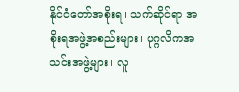နိုင်ငံတော်အစိုးရ၊ သက်ဆိုင်ရာ အစိုးရအဖွဲ့အစည်းများ၊ ပုဂ္ဂလိကအသင်းအဖွဲ့များ၊ လူ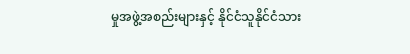မှုအဖွဲ့အစည်းများနှင့် နိုင်ငံသူနိုင်ငံသား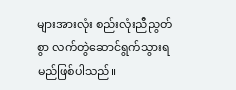များအားလုံး စည်းလုံးညီညွတ်စွာ လက်တွဲဆောင်ရွက်သွားရမည်ဖြစ်ပါသည်။